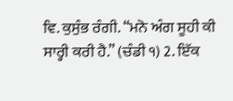ਵਿ. ਕੁਸੁੰਭ ਰੰਗੀ. “ਮਨੋ ਅੰਗ ਸੂਹੀ ਕੀ ਸਾਰ੍ਹੀ ਕਰੀ ਹੈ.” (ਚੰਡੀ ੧) 2. ਇੱਕ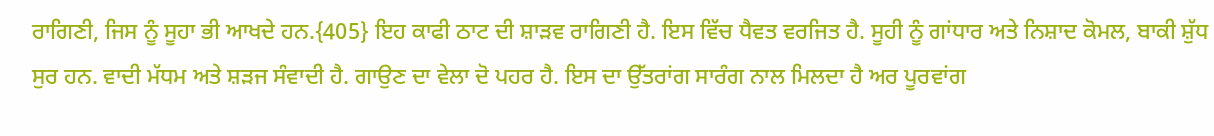ਰਾਗਿਣੀ, ਜਿਸ ਨੂੰ ਸੂਹਾ ਭੀ ਆਖਦੇ ਹਨ.{405} ਇਹ ਕਾਫੀ ਠਾਟ ਦੀ ਸ਼ਾੜਵ ਰਾਗਿਣੀ ਹੈ. ਇਸ ਵਿੱਚ ਧੈਵਤ ਵਰਜਿਤ ਹੈ. ਸੂਹੀ ਨੂੰ ਗਾਂਧਾਰ ਅਤੇ ਨਿਸ਼ਾਦ ਕੋਮਲ, ਬਾਕੀ ਸ਼ੁੱਧ ਸੁਰ ਹਨ. ਵਾਦੀ ਮੱਧਮ ਅਤੇ ਸ਼ੜਜ ਸੰਵਾਦੀ ਹੈ. ਗਾਉਣ ਦਾ ਵੇਲਾ ਦੋ ਪਹਰ ਹੈ. ਇਸ ਦਾ ਉੱਤਰਾਂਗ ਸਾਰੰਗ ਨਾਲ ਮਿਲਦਾ ਹੈ ਅਰ ਪੂਰਵਾਂਗ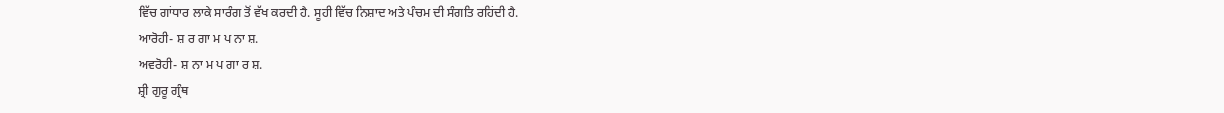ਵਿੱਚ ਗਾਂਧਾਰ ਲਾਕੇ ਸਾਰੰਗ ਤੋਂ ਵੱਖ ਕਰਦੀ ਹੈ. ਸੂਹੀ ਵਿੱਚ ਨਿਸ਼ਾਦ ਅਤੇ ਪੰਚਮ ਦੀ ਸੰਗਤਿ ਰਹਿਂਦੀ ਹੈ.
ਆਰੋਹੀ- ਸ਼ ਰ ਗਾ ਮ ਪ ਨਾ ਸ਼.
ਅਵਰੋਹੀ- ਸ਼ ਨਾ ਮ ਪ ਗਾ ਰ ਸ਼.
ਸ਼੍ਰੀ ਗੁਰੂ ਗ੍ਰੰਥ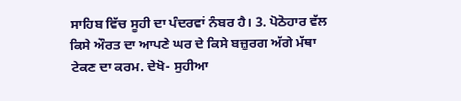ਸਾਹਿਬ ਵਿੱਚ ਸੂਹੀ ਦਾ ਪੰਦਰਵਾਂ ਨੰਬਰ ਹੈ। 3. ਪੋਠੋਹਾਰ ਵੱਲ ਕਿਸੇ ਔਰਤ ਦਾ ਆਪਣੇ ਘਰ ਦੇ ਕਿਸੇ ਬਜ਼ੁਰਗ ਅੱਗੇ ਮੱਥਾ ਟੇਕਣ ਦਾ ਕਰਮ. ਦੇਖੋ- ਸੁਹੀਆ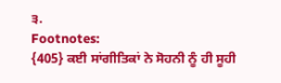੩.
Footnotes:
{405} ਕਈ ਸਾਂਗੀਤਿਕਾਂ ਨੇ ਸੋਹਨੀ ਨੂੰ ਹੀ ਸੂਹੀ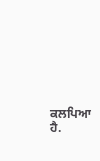ਕਲਪਿਆ ਹੈ.